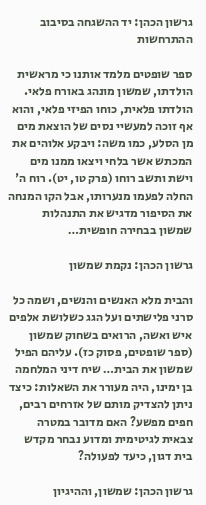גרשון הכהן: יד ההשגחה בסיבוב ההתרחשות

ספר שופטים מלמד אותנו כי מראשית הולדתו, שמשון מונהג באורח פלאי. הולדתו פלאית, כוחו הפיזי פלאי, והוא אף זוכה למעשיי נסים של הוצאת מים מן הסלע, כמו משה: ויבקע אלוהים את המכתש אשר בלחי ויצאו ממנו מים וישת ותשב רוחו (פרק טו, יט). רוח ה' החלה לפעמו מנערותו, אבל הקו המנחה את הסיפור מדגיש את התנהלות שמשון בבחירה חופשית…

גרשון הכהן: נקמת שמשון

והבית מלא האנשים והנשים, ושמה כל סרני פלישתים ועל הגג כשלושת אלפים איש ואשה, הרואים בשחוק שמשון (ספר שופטים, פסוק כז). עליהם הפיל שמשון את הבית… שיח דיני המלחמה בן ימינו, היה מעורר את השאלות: כיצד ניתן להצדיק מותם של אזרחים רבים, חפים מפשע? האם מדובר במטרה צבאית לגיטימית ומדוע נבחר מקדש בית דגון, כיעד לפעולה?

גרשון הכהן: שמשון, וההיגיון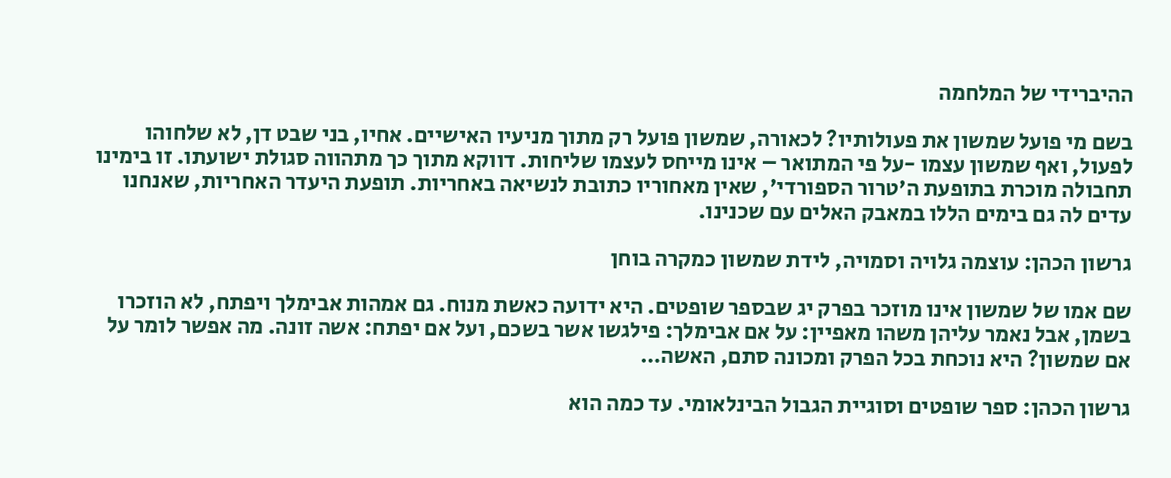ההיברידי של המלחמה

בשם מי פועל שמשון את פעולותיו? לכאורה, שמשון פועל רק מתוך מניעיו האישיים. אחיו, בני שבט דן, לא שלחוהו לפעול, ואף שמשון עצמו -על פי המתואר – אינו מייחס לעצמו שליחות. דווקא מתוך כך מתהווה סגולת ישועתו. זו בימינו תחבולה מוכרת בתופעת ה'טרור הספורדי', שאין מאחוריו כתובת לנשיאה באחריות. תופעת היעדר האחריות, שאנחנו עדים לה גם בימים הללו במאבק האלים עם שכנינו.

גרשון הכהן: עוצמה גלויה וסמויה, לידת שמשון כמקרה בוחן

שם אמו של שמשון אינו מוזכר בפרק יג שבספר שופטים. היא ידועה כאשת מנוח. גם אמהות אבימלך ויפתח, לא הוזכרו בשמן, אבל נאמר עליהן משהו מאפיין: על אם אבימלך: פילגשו אשר בשכם, ועל אם יפתח: אשה זונה. מה אפשר לומר על אם שמשון? היא נוכחת בכל הפרק ומכונה סתם, האשה…

גרשון הכהן: ספר שופטים וסוגיית הגבול הבינלאומי. עד כמה הוא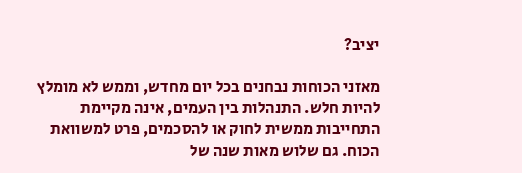יציב?

מאזני הכוחות נבחנים בכל יום מחדש, וממש לא מומלץ להיות חלש. התנהלות בין העמים, אינה מקיימת התחייבות ממשית לחוק או להסכמים, פרט למשוואת הכוח. גם שלוש מאות שנה של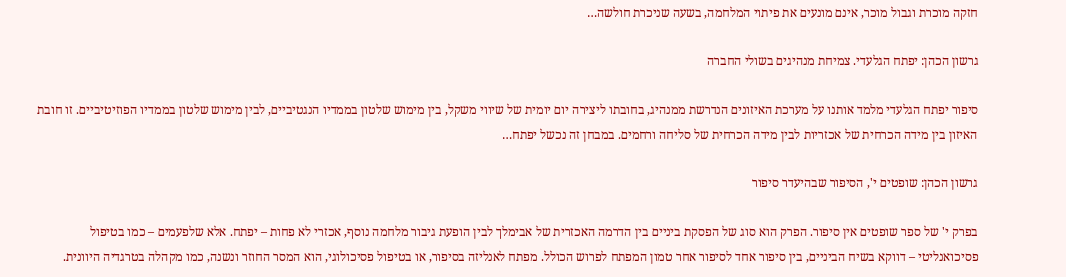חזקה מוכרת וגבול מוכר, אינם מונעים את פיתוי המלחמה, בשעה שניכרת חולשה…

גרשון הכהן: יפתח הגלעדי. צמיחת מנהיגים בשולי החברה

סיפור יפתח הגלעדי מלמד אותנו על מערכת האיזונים הנדרשת ממנהיג, בחובתו ליצירה יום יומית של שיווי משקל, בין מימוש שלטון בממדיו הנגטיביים, לבין מימוש שלטון בממדיו הפוזיטיביים. זו חובת האיזון בין מידה הכרחית של אכזריות לבין מידה הכרחית של סליחה ורחמים. במבחן זה נכשל יפתח…

גרשון הכהן: שופטים י', הסיפור שבהיעדר סיפור

בפרק י' של ספר שופטים אין סיפור. הפרק הוא סוג של הפסקת ביניים בין הדרמה האכזרית של אבימלך לבין הופעת גיבור מלחמה נוסף, אכזרי לא פחות – יפתח. אלא שלפעמים – כמו בטיפול פסיכואנליטי – דווקא בשיח הביניים, בין סיפור אחד לסיפור אחר טמון המפתח לפרוש הכולל. מפתח לאנליזה בסיפור, או בטיפול פסיכולוגי, הוא המסר החוזר ונשנה, כמו מקהלה בטרגדיה היוונית.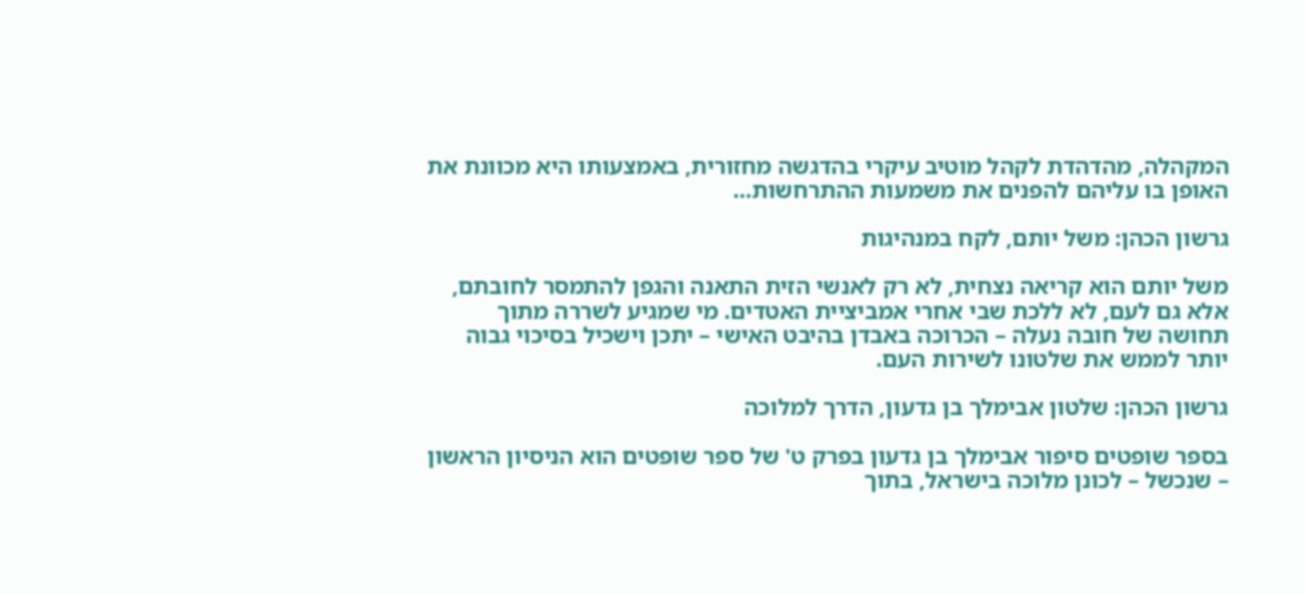המקהלה, מהדהדת לקהל מוטיב עיקרי בהדגשה מחזורית, באמצעותו היא מכוונת את האופן בו עליהם להפנים את משמעות ההתרחשות…

גרשון הכהן: משל יותם, לקח במנהיגות

משל יותם הוא קריאה נצחית, לא רק לאנשי הזית התאנה והגפן להתמסר לחובתם, אלא גם לעם, לא ללכת שבי אחרי אמביציית האטדים. מי שמגיע לשררה מתוך תחושה של חובה נעלה – הכרוכה באבדן בהיבט האישי – יתכן וישכיל בסיכוי גבוה יותר לממש את שלטונו לשירות העם.

גרשון הכהן: שלטון אבימלך בן גדעון, הדרך למלוכה

בספר שופטים סיפור אבימלך בן גדעון בפרק ט' של ספר שופטים הוא הניסיון הראשון – שנכשל – לכונן מלוכה בישראל, בתוך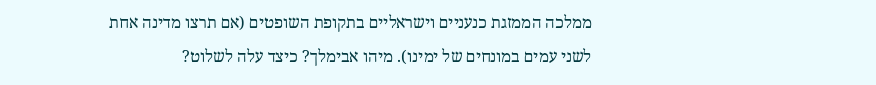ממלכה הממזגת כנעניים וישראליים בתקופת השופטים (אם תרצו מדינה אחת לשני עמים במונחים של ימינו). מיהו אבימלך? כיצד עלה לשלוט?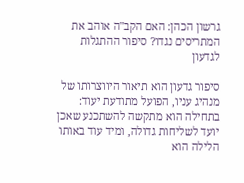גרשון הכהן: האם הקב"ה אוהב את המתריסים נגדו? סיפור ההתגלות לגדעון

סיפור גדעון הוא תיאור היווצרותו של מנהיג עניו, הפועל מתודעת יעוד: בתחילה הוא מתקשה להשתכנע שאכן יועד לשליחות גדולה, ומיד עוד באותו הלילה הוא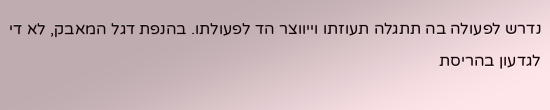נדרש לפעולה בה תתגלה תעוזתו וייווצר הד לפעולתו. בהנפת דגל המאבק, לא די לגדעון בהריסת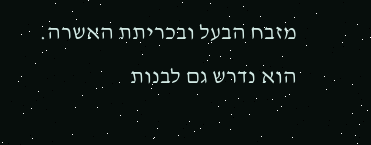מזבח הבעל ובכריתת האשרה. הוא נדרש גם לבנות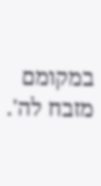במקומם מזבח לה'.